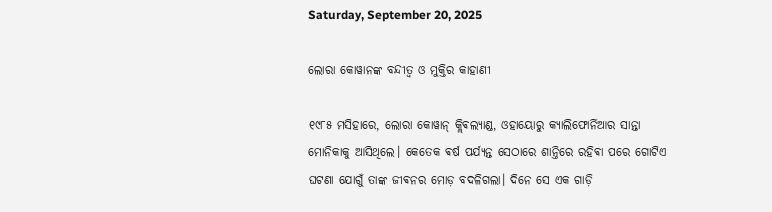Saturday, September 20, 2025

ଲୋରା କୋୱାନଙ୍କ ବନ୍ଦୀତ୍ବ ଓ ମୁକ୍ତିର କାହାଣୀ

୧୯୮୫ ମସିହାରେ, ଲୋରା କୋୱାନ୍ କ୍ଲିଵଲ୍ୟାଣ୍ଡ, ଓହାୟୋରୁ କ୍ୟାଲିଫୋର୍ନିଆର ସାନ୍ତା ମୋନିକାକୁ ଆସିଥିଲେ। କେତେକ ଵର୍ଷ ପର୍ଯ୍ୟନ୍ତ ସେଠାରେ ଶାନ୍ତିରେ ରହିଵା ପରେ ଗୋଟିଏ ଘଟଣା ଯୋଗୁଁ ତାଙ୍କ ଜୀଵନର ମୋଡ଼ ବଦଳିଗଲା। ଦିନେ ସେ ଏକ ଗାଡ଼ି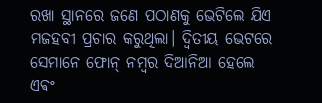ରଖା ସ୍ଥାନରେ ଜଣେ ପଠାଣକୁ ଭେଟିଲେ ଯିଏ ମଜହବୀ ପ୍ରଚାର କରୁଥିଲା। ଦ୍ୱିତୀୟ ଭେଟରେ ସେମାନେ ଫୋନ୍ ନମ୍ବର ଦିଆନିଆ ହେଲେ ଏଵଂ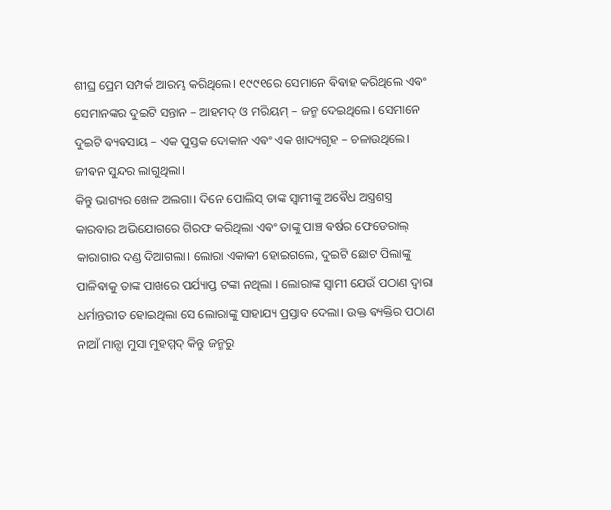ଶୀଘ୍ର ପ୍ରେମ ସମ୍ପର୍କ ଆରମ୍ଭ କରିଥିଲେ। ୧୯୯୧ରେ ସେମାନେ ଵିଵାହ କରିଥିଲେ ଏଵଂ ସେମାନଙ୍କର ଦୁଇଟି ସନ୍ତାନ – ଆହମଦ୍ ଓ ମରିୟମ୍ – ଜନ୍ମ ଦେଇଥିଲେ। ସେମାନେ ଦୁଇଟି ଵ୍ୟଵସାୟ – ଏକ ପୁସ୍ତକ ଦୋକାନ ଏଵଂ ଏକ ଖାଦ୍ୟଗୃହ – ଚଳାଉଥିଲେ। ଜୀଵନ ସୁନ୍ଦର ଲାଗୁଥିଲା।
କିନ୍ତୁ ଭାଗ୍ୟର ଖେଳ ଅଲଗା। ଦିନେ ପୋଲିସ୍ ତାଙ୍କ ସ୍ୱାମୀଙ୍କୁ ଅଵୈଧ ଅସ୍ତ୍ରଶସ୍ତ୍ର କାରବାର ଅଭିଯୋଗରେ ଗିରଫ କରିଥିଲା ଏଵଂ ତାଙ୍କୁ ପାଞ୍ଚ ଵର୍ଷର ଫେଡେରାଲ୍ କାରାଗାର ଦଣ୍ଡ ଦିଆଗଲା। ଲୋରା ଏକାକୀ ହୋଇଗଲେ, ଦୁଇଟି ଛୋଟ ପିଲାଙ୍କୁ ପାଳିଵାକୁ ତାଙ୍କ ପାଖରେ ପର୍ଯ୍ୟାପ୍ତ ଟଙ୍କା ନଥିଲା । ଲୋରାଙ୍କ ସ୍ଵାମୀ ଯେଉଁ ପଠାଣ ଦ୍ଵାରା ଧର୍ମାନ୍ତରୀତ ହୋଇଥିଲା ସେ ଲୋରାଙ୍କୁ ସାହାଯ୍ୟ ପ୍ରସ୍ତାବ ଦେଲା। ଉକ୍ତ ଵ୍ୟକ୍ତିର ପଠାଣ ନାଆଁ ମାନ୍ସା ମୁସା ମୁହମ୍ମଦ୍ କିନ୍ତୁ ଜନ୍ମରୁ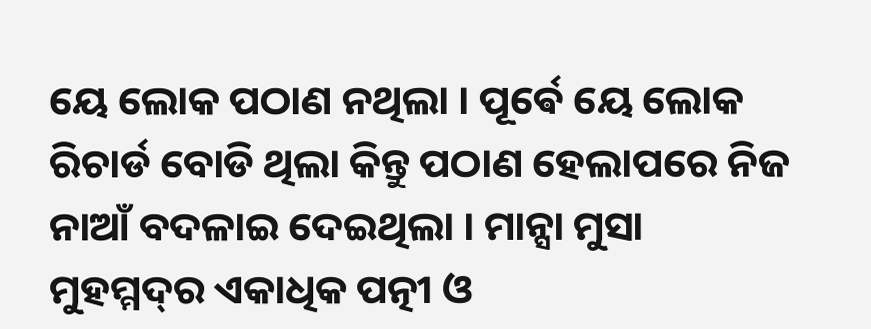ୟେ ଲୋକ ପଠାଣ ନଥିଲା । ପୂର୍ଵେ ୟେ ଲୋକ ରିଚାର୍ଡ ବୋଡି ଥିଲା କିନ୍ତୁ ପଠାଣ ହେଲାପରେ ନିଜ ନାଆଁ ବଦଳାଇ ଦେଇଥିଲା । ମାନ୍ସା ମୁସା ମୁହମ୍ମଦ୍‌ର ଏକାଧିକ ପତ୍ନୀ ଓ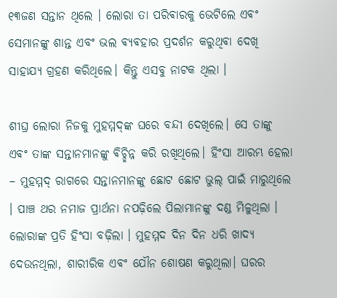୧୩ଜଣ ସନ୍ତାନ ଥିଲେ । ଲୋରା ତା ପରିଵାରକୁ ଭେଟିଲେ ଏଵଂ ସେମାନଙ୍କୁ ଶାନ୍ତ ଏବଂ ଭଲ ଵ୍ୟଵହାର ପ୍ରଦର୍ଶନ କରୁଥିଵା ଦେଖି ସାହାଯ୍ୟ ଗ୍ରହଣ କରିଥିଲେ। କିନ୍ତୁ ଏସବୁ ନାଟକ ଥିଲା ।

ଶୀଘ୍ର ଲୋରା ନିଜକୁ ମୁହମ୍ମଦ୍‌ଙ୍କ ଘରେ ବନ୍ଦୀ ଦେଖିଲେ। ସେ ତାଙ୍କୁ ଏଵଂ ତାଙ୍କ ସନ୍ତାନମାନଙ୍କୁ ଵିଚ୍ଛିନ୍ନ କରି ରଖିଥିଲେ। ହିଂସା ଆରମ୍ଭ ହେଲା – ମୁହମ୍ମଦ୍ ରାଗରେ ସନ୍ତାନମାନଙ୍କୁ ଛୋଟ ଛୋଟ ଭୁଲ୍‌ ପାଇଁ ମାରୁଥିଲେ ।‌ ପାଞ୍ଚ ଥର ନମାଜ ପ୍ରାର୍ଥନା ନପଢ଼ିଲେ ପିଲାମାନଙ୍କୁ ଦଣ୍ଡ ମିଳୁଥିଲା । ଲୋରାଙ୍କ ପ୍ରତି ହିଂସା ବଢ଼ିଲା । ମୁହମ୍ମଦ ଦିନ ଦିନ ଧରି ଖାଦ୍ୟ ଦେଉନଥିଲା, ଶାରୀରିକ ଏଵଂ ଯୌନ ଶୋଷଣ କରୁଥିଲା। ଘରର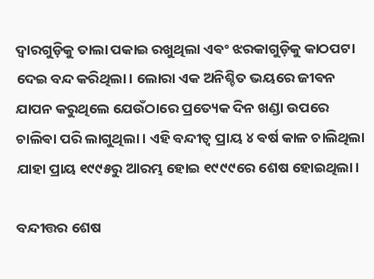ଦ୍ୱାରଗୁଡ଼ିକୁ ତାଲା ପକାଇ ରଖୁଥିଲା ଏଵଂ ଝରକାଗୁଡ଼ିକୁ କାଠପଟା ଦେଇ ବନ୍ଦ କରିଥିଲା। ଲୋରା ଏକ ଅନିଶ୍ଚିତ ଭୟରେ ଜୀଵନ ଯାପନ କରୁଥିଲେ ଯେଉଁଠାରେ ପ୍ରତ୍ୟେକ ଦିନ ଖଣ୍ଡା ଉପରେ ଚାଲିଵା ପରି ଲାଗୁଥିଲା ।‌ ଏହି ବନ୍ଦୀତ୍ୱ ପ୍ରାୟ ୪ ଵର୍ଷ କାଳ ଚାଲିଥିଲା ଯାହା ପ୍ରାୟ ୧୯୯୫ରୁ ଆରମ୍ଭ ହୋଇ ୧୯୯୯ରେ ଶେଷ ହୋଇଥିଲା।

ବନ୍ଦୀତ୍ତର ଶେଷ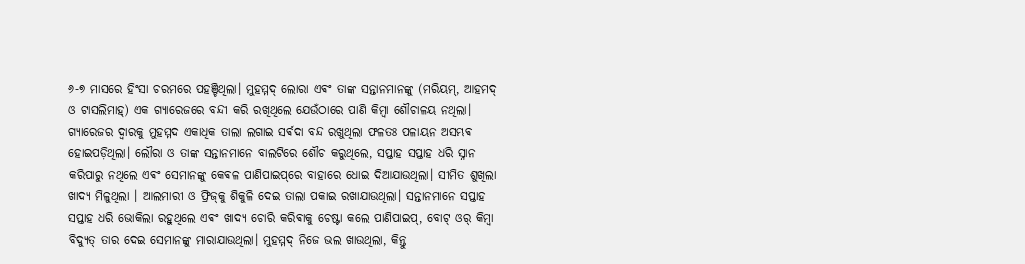୬-୭ ମାସରେ ହିଂସା ଚରମରେ ପହଞ୍ଚିଥିଲା। ମୁହମ୍ମଦ୍ ଲୋରା ଏଵଂ ତାଙ୍କ ସନ୍ତାନମାନଙ୍କୁ (ମରିୟମ୍, ଆହମଦ୍ ଓ ଟାସଲିମାହ୍) ଏକ ଗ୍ୟାରେଜରେ ବନ୍ଦୀ କରି ରଖିଥିଲେ ଯେଉଁଠାରେ ପାଣି କିମ୍ବା ଶୌଚାଳୟ ନଥିଲା। ଗ୍ୟାରେଜର ଦ୍ୱାରକୁ ମୁହମ୍ମଦ ଏକାଧିକ ତାଲା ଲଗାଇ ସର୍ଵଦା ବନ୍ଦ ରଖୁଥିଲା ଫଳତଃ ପଳାୟନ ଅସମ୍ଭଵ ହୋଇପଡ଼ିଥିଲା। ଲୌରା ଓ ତାଙ୍କ ସନ୍ତାନମାନେ ବାଲଟିରେ ଶୌଚ କରୁଥିଲେ, ସପ୍ତାହ ସପ୍ତାହ ଧରି ସ୍ନାନ କରିପାରୁ ନଥିଲେ ଏଵଂ ସେମାନଙ୍କୁ କେଵଳ ପାଣିପାଇପ୍‌ରେ ବାହାରେ ଧୋଇ ଦିଆଯାଉଥିଲା। ସୀମିତ ଶୁଖିଲା ଖାଦ୍ୟ ମିଳୁଥିଲା ।‌ ଆଲମାରୀ ଓ ଫ୍ରିଜ୍‌କୁ ଶିକୁଳି ଦେଇ ତାଲା ପକାଇ ରଖାଯାଉଥିଲା। ସନ୍ତାନମାନେ ସପ୍ତାହ ସପ୍ତାହ ଧରି ଭୋକିଲା ରହୁଥିଲେ ଏଵଂ ଖାଦ୍ୟ ଚୋରି କରିଵାକୁ ଚେଷ୍ଟା କଲେ ପାଣିପାଇପ୍, ବୋଟ୍ ଓର୍ କିମ୍ବା ବିଦ୍ୟୁତ୍ ତାର ଦେଇ ସେମାନଙ୍କୁ ମାରାଯାଉଥିଲା। ମୁହମ୍ମଦ୍ ନିଜେ ଭଲ ଖାଉଥିଲା, କିନ୍ତୁ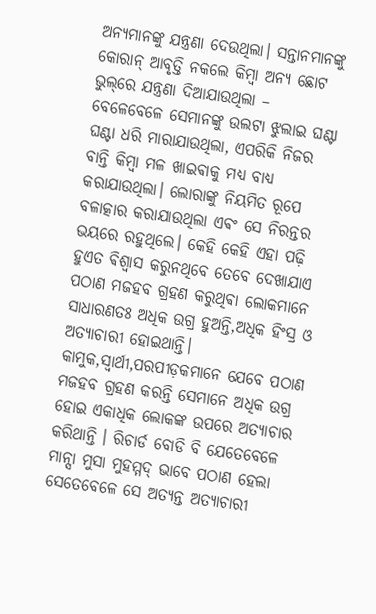ଅନ୍ୟମାନଙ୍କୁ ଯନ୍ତ୍ରଣା ଦେଉଥିଲା। ସନ୍ତାନମାନଙ୍କୁ କୋରାନ୍ ଆବୃତ୍ତି ନକଲେ କିମ୍ବା ଅନ୍ୟ ଛୋଟ ଭୁଲ୍‌ରେ ଯନ୍ତ୍ରଣା ଦିଆଯାଉଥିଲା – ବେଳେବେଳେ ସେମାନଙ୍କୁ ଉଲଟା ଝୁଲାଇ ଘଣ୍ଟା ଘଣ୍ଟା ଧରି ମାରାଯାଉଥିଲା, ଏପରିକି ନିଜର ବାନ୍ତି କିମ୍ବା ମଳ ଖାଇଵାକୁ ମଧ୍ୟ ବାଧ୍ୟ କରାଯାଉଥିଲା। ଲୋରାଙ୍କୁ ନିୟମିତ ରୂପେ ବଳାତ୍କାର କରାଯାଉଥିଲା ଏଵଂ ସେ ନିରନ୍ତର ଭୟରେ ରହୁଥିଲେ। କେହି କେହି ଏହା ପଢ଼ି ହୁଏତ ଵିଶ୍ଵାସ କରୁନଥିବେ ତେବେ ଦେଖାଯାଏ ପଠାଣ ମଜହବ ଗ୍ରହଣ କରୁଥିଵା ଲୋକମାନେ ସାଧାରଣତଃ ଅଧିକ ଉଗ୍ର ହୁଅନ୍ତି,ଅଧିକ ହିଂସ୍ର ଓ ଅତ୍ୟାଚାରୀ ହୋଇଥାନ୍ତି। କାମୁକ,ସ୍ଵାର୍ଥୀ,ପରପୀଡ଼କମାନେ ଯେବେ ପଠାଣ ମଜହବ ଗ୍ରହଣ କରନ୍ତି ସେମାନେ ଅଧିକ ଉଗ୍ର ହୋଇ ଏକାଧିକ ଲୋକଙ୍କ ଉପରେ ଅତ୍ୟାଚାର କରିଥାନ୍ତି । ରିଚାର୍ଡ ବୋଡି ବି ଯେତେବେଳେ ମାନ୍ସା ମୁସା ମୁହମ୍ମଦ୍ ଭାବେ ପଠାଣ ହେଲା ସେତେବେଳେ ସେ ଅତ୍ୟନ୍ତ ଅତ୍ୟାଚାରୀ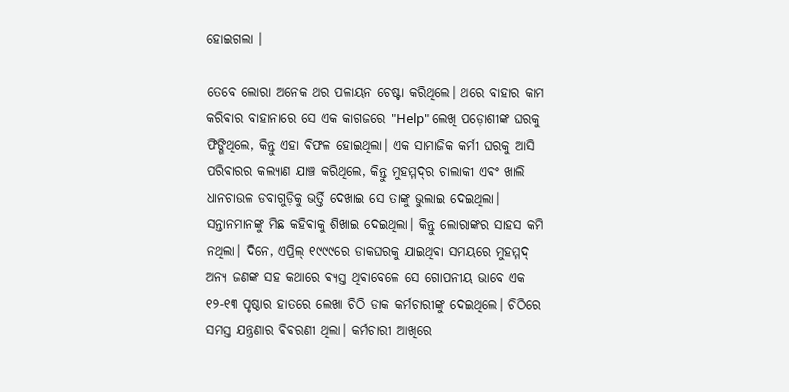ହୋଇଗଲା ।

ତେବେ ଲୋରା ଅନେକ ଥର ପଳାୟନ ଚେଷ୍ଟା କରିଥିଲେ। ଥରେ ବାହାର କାମ କରିଵାର ବାହାନାରେ ସେ ଏକ କାଗଜରେ "Help" ଲେଖି ପଡ଼ୋଶୀଙ୍କ ଘରକୁ ଫିଙ୍ଗିଥିଲେ, କିନ୍ତୁ ଏହା ଵିଫଳ ହୋଇଥିଲା। ଏକ ସାମାଜିକ କର୍ମୀ ଘରକୁ ଆସି ପରିଵାରର କଲ୍ୟାଣ ଯାଞ୍ଚ କରିଥିଲେ, କିନ୍ତୁ ମୁହମ୍ମଦ୍‌ର ଚାଲାକୀ ଏଵଂ ଖାଲି ଧାନଚାଉଳ ଡବାଗୁଡ଼ିକୁ ଭର୍ତ୍ତି ଦେଖାଇ ସେ ତାଙ୍କୁ ଭୁଲାଇ ଦେଇଥିଲା। ସନ୍ତାନମାନଙ୍କୁ ମିଛ କହିଵାକୁ ଶିଖାଇ ଦେଇଥିଲା। କିନ୍ତୁ ଲୋରାଙ୍କର ସାହସ କମି ନଥିଲା। ଦିନେ, ଏପ୍ରିଲ୍ ୧୯୯୯ରେ ଡାକଘରକୁ ଯାଇଥିଵା ସମୟରେ ମୁହମ୍ମଦ୍ ଅନ୍ୟ ଜଣଙ୍କ ସହ କଥାରେ ଵ୍ୟସ୍ତ ଥିଵାବେଳେ ସେ ଗୋପନୀୟ ଭାବେ ଏକ ୧୨-୧୩ ପୃଷ୍ଠାର ହାତରେ ଲେଖା ଚିଠି ଡାକ କର୍ମଚାରୀଙ୍କୁ ଦେଇଥିଲେ। ଚିଠିରେ ସମସ୍ତ ଯନ୍ତ୍ରଣାର ଵିଵରଣୀ ଥିଲା। କର୍ମଚାରୀ ଆଖିରେ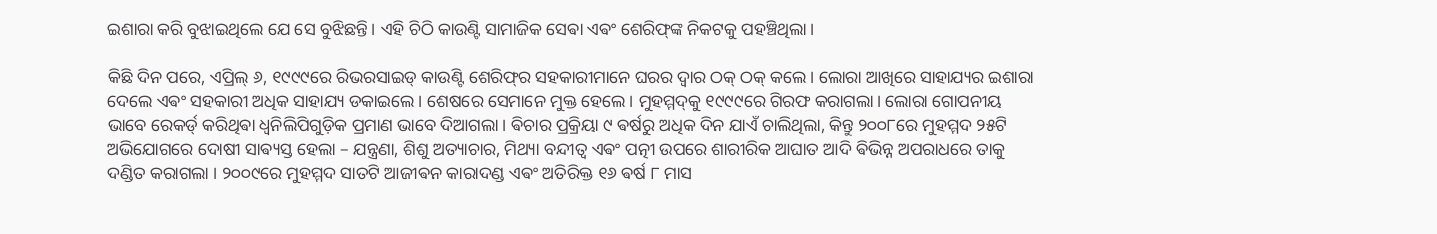ଇଶାରା କରି ବୁଝାଇଥିଲେ ଯେ ସେ ବୁଝିଛନ୍ତି। ଏହି ଚିଠି କାଉଣ୍ଟି ସାମାଜିକ ସେଵା ଏଵଂ ଶେରିଫ୍‌ଙ୍କ ନିକଟକୁ ପହଞ୍ଚିଥିଲା।

କିଛି ଦିନ ପରେ, ଏପ୍ରିଲ୍ ୬, ୧୯୯୯ରେ ରିଭରସାଇଡ୍ କାଉଣ୍ଟି ଶେରିଫ୍‌ର ସହକାରୀମାନେ ଘରର ଦ୍ୱାର ଠକ୍ ଠକ୍ କଲେ। ଲୋରା ଆଖିରେ ସାହାଯ୍ୟର ଇଶାରା ଦେଲେ ଏଵଂ ସହକାରୀ ଅଧିକ ସାହାଯ୍ୟ ଡକାଇଲେ। ଶେଷରେ ସେମାନେ ମୁକ୍ତ ହେଲେ। ମୁହମ୍ମଦ୍‌କୁ ୧୯୯୯ରେ ଗିରଫ କରାଗଲା। ଲୋରା ଗୋପନୀୟ ଭାବେ ରେକର୍ଡ୍ କରିଥିଵା ଧ୍ୱନିଲିପିଗୁଡ଼ିକ ପ୍ରମାଣ ଭାବେ ଦିଆଗଲା। ଵିଚାର ପ୍ରକ୍ରିୟା ୯ ଵର୍ଷରୁ ଅଧିକ ଦିନ ଯାଏଁ ଚାଲିଥିଲା, କିନ୍ତୁ ୨୦୦୮ରେ ମୁହମ୍ମଦ ୨୫ଟି ଅଭିଯୋଗରେ ଦୋଷୀ ସାଵ୍ୟସ୍ତ ହେଲା – ଯନ୍ତ୍ରଣା, ଶିଶୁ ଅତ୍ୟାଚାର, ମିଥ୍ୟା ବନ୍ଦୀତ୍ୱ ଏଵଂ ପତ୍ନୀ ଉପରେ ଶାରୀରିକ ଆଘାତ ଆଦି ଵିଭିନ୍ନ ଅପରାଧରେ ତାକୁ ଦଣ୍ଡିତ କରାଗଲା । ୨୦୦୯ରେ ମୁହମ୍ମଦ ସାତଟି ଆଜୀଵନ କାରାଦଣ୍ଡ ଏଵଂ ଅତିରିକ୍ତ ୧୬ ଵର୍ଷ ୮ ମାସ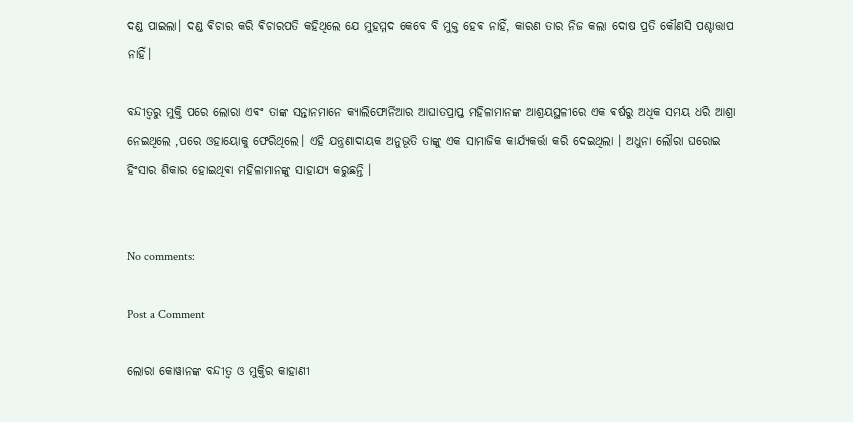ଦଣ୍ଡ ପାଇଲା। ଦଣ୍ଡ ଵିଚାର କରି ଵିଚାରପତି କହିଥିଲେ ଯେ ମୁହମ୍ମଦ କେବେ ବି ମୁକ୍ତ ହେଵ ନାହିଁ, କାରଣ ତାର ନିଜ କଲା ଦୋଷ ପ୍ରତି କୌଣସି ପଶ୍ଚାତ୍ତାପ ନାହିଁ।

ବନ୍ଦୀତ୍ବରୁ ମୁକ୍ତି ପରେ ଲୋରା ଏଵଂ ତାଙ୍କ ସନ୍ତାନମାନେ କ୍ୟାଲିଫୋର୍ନିଆର ଆଘାତପ୍ରାପ୍ତ ମହିଳାମାନଙ୍କ ଆଶ୍ରୟସ୍ଥଳୀରେ ଏକ ଵର୍ଷରୁ ଅଧିକ ସମୟ ଧରି ଆଶ୍ରା ନେଇଥିଲେ ,ପରେ ଓହାୟୋକୁ ଫେରିଥିଲେ। ଏହି ଯନ୍ତ୍ରଣାଦାୟକ ଅନୁଭୂତି ତାଙ୍କୁ ଏକ ସାମାଜିକ କାର୍ଯ୍ୟକର୍ତ୍ତା କରି ଦେଇଥିଲା । ଅଧୁନା ଲୌରା ଘରୋଇ ହିଂସାର ଶିକାର ହୋଇଥିଵା ମହିଳାମାନଙ୍କୁ ସାହାଯ୍ୟ କରୁଛନ୍ତି ।


No comments:

Post a Comment

ଲୋରା କୋୱାନଙ୍କ ବନ୍ଦୀତ୍ବ ଓ ମୁକ୍ତିର କାହାଣୀ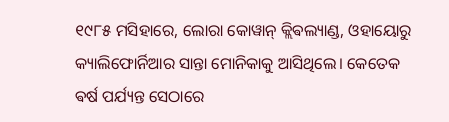୧୯୮୫ ମସିହାରେ, ଲୋରା କୋୱାନ୍ କ୍ଲିଵଲ୍ୟାଣ୍ଡ, ଓହାୟୋରୁ କ୍ୟାଲିଫୋର୍ନିଆର ସାନ୍ତା ମୋନିକାକୁ ଆସିଥିଲେ। କେତେକ ଵର୍ଷ ପର୍ଯ୍ୟନ୍ତ ସେଠାରେ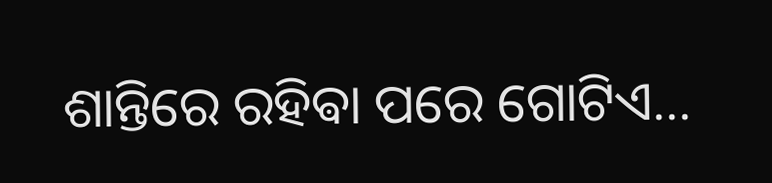ଶାନ୍ତିରେ ରହିଵା ପରେ ଗୋଟିଏ...